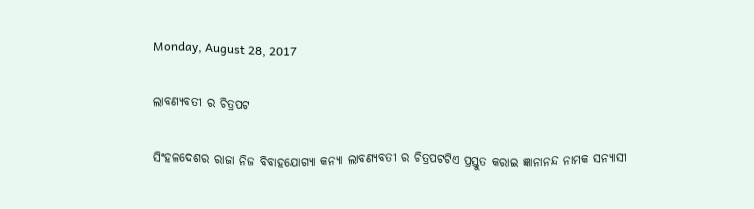Monday, August 28, 2017

ଲାବଣ୍ୟବତୀ ର ଚିତ୍ରପଟ

ସିଂହଳଦେଶର ରାଜା ନିଜ ବିବାହଯୋଗ୍ୟା କନ୍ୟା ଲାବଣ୍ୟବତୀ ର ଚିତ୍ରପଟଟିଏ ପ୍ରସ୍ତୁତ କରାଇ ଜ୍ଞାନାନନ୍ଦ ନାମକ ସନ୍ୟାସୀ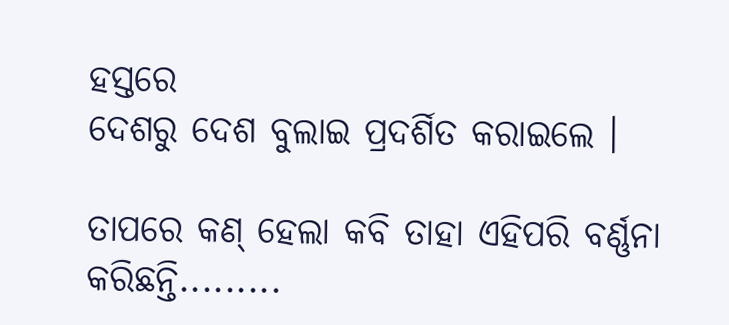ହସ୍ତରେ
ଦେଶରୁ ଦେଶ ବୁଲାଇ ପ୍ରଦର୍ଶିତ କରାଇଲେ ।

ତାପରେ କଣ୍ ହେଲା କବି ତାହା ଏହିପରି ବର୍ଣ୍ଣନା କରିଛନ୍ତି.........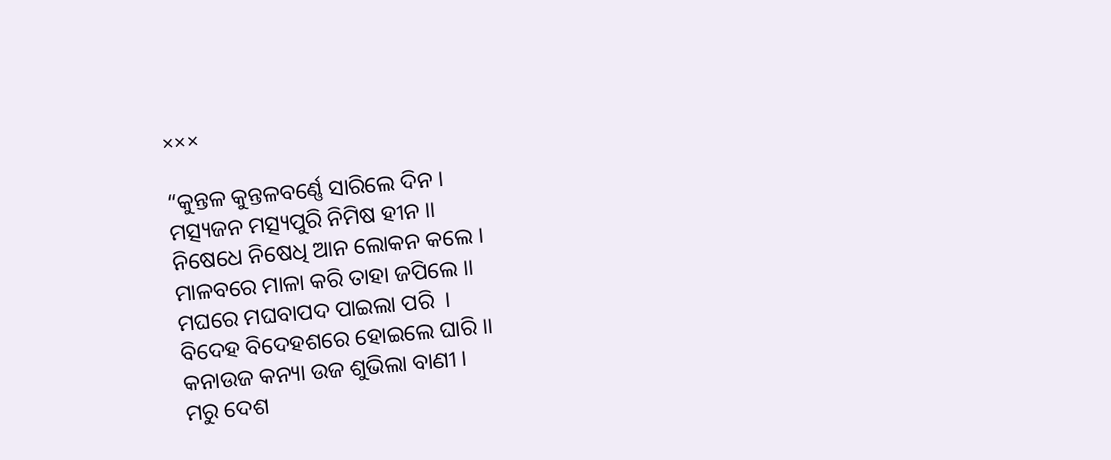×××

“କୁନ୍ତଳ କୁନ୍ତଳବର୍ଣ୍ଣେ ସାରିଲେ ଦିନ ।
ମତ୍ସ୍ୟଜନ ମତ୍ସ୍ୟପୁରି ନିମିଷ ହୀନ ।।
ନିଷେଧେ ନିଷେଧି ଆନ ଲୋକନ କଲେ ।
ମାଳବରେ ମାଳା କରି ତାହା ଜପିଲେ ।।
ମଘରେ ମଘବାପଦ ପାଇଲା ପରି  ।
ବିଦେହ ବିଦେହଶରେ ହୋଇଲେ ଘାରି ।।
କନାଉଜ କନ୍ୟା ଉଜ ଶୁଭିଲା ବାଣୀ ।
ମରୁ ଦେଶ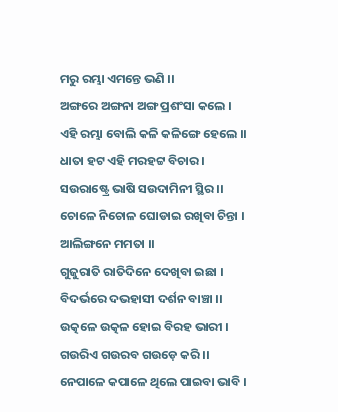ମରୁ ରମ୍ଭା ଏମନ୍ତେ ଭଣି ।।
ଅଙ୍ଗରେ ଅଙ୍ଗନା ଅଙ୍ଗ ପ୍ରଶଂସା କଲେ ।
ଏହି ରମ୍ଭା ବୋଲି କଳି କଳିଙ୍ଗେ ହେଲେ ।।
ଧାତା ହଟ ଏହି ମରହଟ୍ଟ ବିଚାର ।
ସଉରାଷ୍ଟ୍ରେ ଭାଷି ସଉଦାମିନୀ ସ୍ଥିର ।।
ଚୋଳେ ନିଚୋଳ ଘୋଡାଇ ରଖିବା ଚିନ୍ତା ।
ଆଲିଙ୍ଗନେ ମମତା ।।
ଗୁଜୁରାତି ରାତିଦିନେ ଦେଖିବା ଇଛା ।
ବିଦର୍ଭରେ ଦଭହାସୀ ଦର୍ଶନ ବାଞ୍ଚା ।।
ଉତ୍କଳେ ଉତ୍କଳ ହୋଇ ବିରହ ଭାରୀ ।
ଗଉରିଏ ଗଉରବ ଗଉଡ଼େ କରି ।।
ନେପାଳେ କପାଳେ ଥିଲେ ପାଇବା ଭାବି ।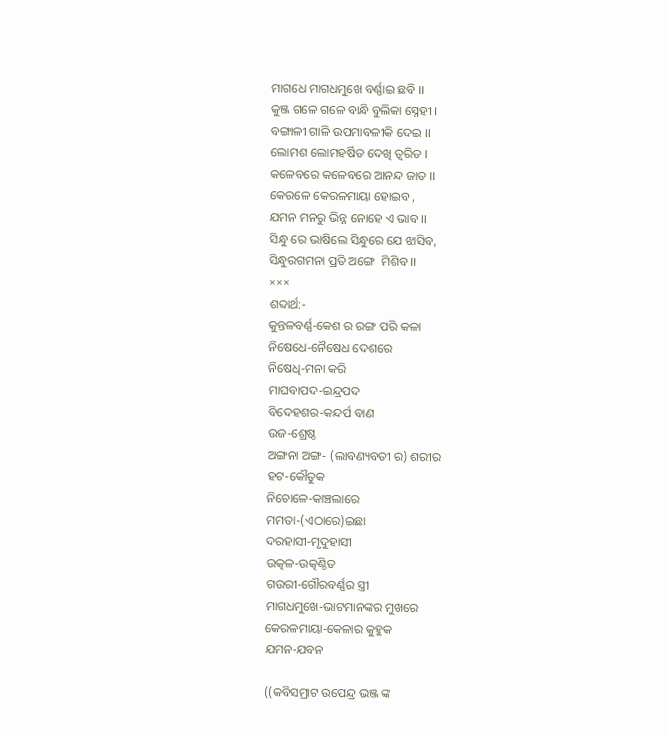ମାଗଧେ ମାଗଧମୁଖେ ବର୍ଣ୍ଣାଇ ଛବି ।।
କୁଞ୍ଜ ଗଳେ ଗଳେ ବାନ୍ଧି ବୁଲିକା ସ୍ନେହୀ ।
ବଙ୍ଗାଳୀ ଗାଳି ଉପମାବଳୀକି ଦେଇ ।।
ଲୋମଶ ଲୋମହର୍ଷିତ ଦେଖି ତ୍ଵରିତ ।
କଳେବରେ କଳେବରେ ଆନନ୍ଦ ଜାତ ।।
କେରଳେ କେରଳମାୟା ହୋଇବ ,
ଯମନ ମନରୁ ଭିନ୍ନ ନୋହେ ଏ ଭାବ ।।
ସିନ୍ଧୁ ରେ ଭାଷିଲେ ସିନ୍ଧୁରେ ଯେ ଝାସିବ,
ସିନ୍ଧୁରଗମନା ପ୍ରତି ଅଙ୍ଗେ  ମିଶିବ ।।
×××
ଶବ୍ଦାର୍ଥ:-
କୁନ୍ତଳବର୍ଣ୍ଣ-କେଶ ର ରଙ୍ଗ ପରି କଳା
ନିଷେଧେ-ନୈଷେଧ ଦେଶରେ
ନିଷେଧି-ମନା କରି
ମାଘବାପଦ-ଇନ୍ଦ୍ରପଦ
ବିଦେହଶର-କନ୍ଦର୍ପ ବାଣ
ଉଜ-ଶ୍ରେଷ୍ଠ
ଅଙ୍ଗନା ଅଙ୍ଗ- (ଲାବଣ୍ୟବତୀ ର) ଶରୀର
ହଟ-କୌତୁକ
ନିଚୋଳେ-କାଞ୍ଚଲାରେ
ମମତା-(ଏଠାରେ)ଇଛା
ଦରହାସୀ-ମୃଦୁହାସୀ
ଉତ୍କଳ-ଉତ୍କଣ୍ଠିତ
ଗଉରୀ-ଗୌରବର୍ଣ୍ଣର ସ୍ତ୍ରୀ
ମାଗଧମୁଖେ-ଭାଟମାନଙ୍କର ମୁଖରେ
କେରଳମାୟା-କେଳାର କୁହୁକ
ଯମନ-ଯବନ

((କବିସମ୍ରାଟ ଉପେନ୍ଦ୍ର ଭଞ୍ଜ ଙ୍କ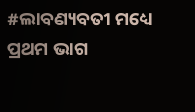#ଲାବଣ୍ୟବତୀ ମଧ୍ୟେ
ପ୍ରଥମ ଭାଗ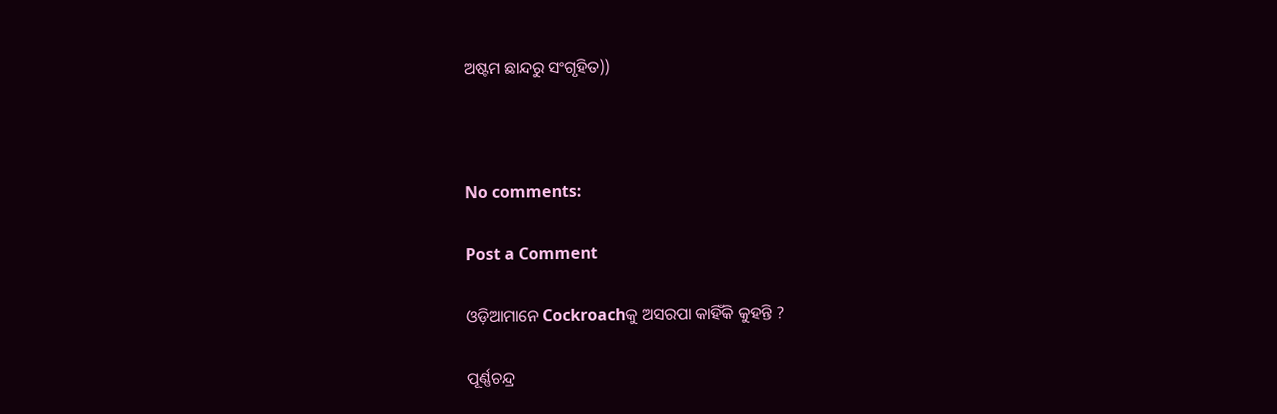ଅଷ୍ଟମ ଛାନ୍ଦରୁ ସଂଗୃହିତ))



No comments:

Post a Comment

ଓଡ଼ିଆମାନେ Cockroachକୁ ଅସରପା କାହିଁକି କୁହନ୍ତି ?

ପୂର୍ଣ୍ଣଚନ୍ଦ୍ର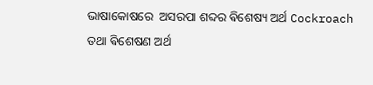ଭାଷାକୋଷରେ  ଅସରପା ଶବ୍ଦର ଵିଶେଷ୍ୟ ଅର୍ଥ Cockroach ତଥା ଵିଶେଷଣ ଅର୍ଥ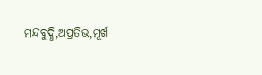ମନ୍ଦବୁଦ୍ଧି,ଅପ୍ରତିଭ,ମୂର୍ଖ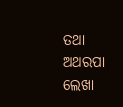ତଥା ଅଥରପା ଲେଖା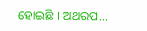ହୋଇଛି । ଅଥରପ...